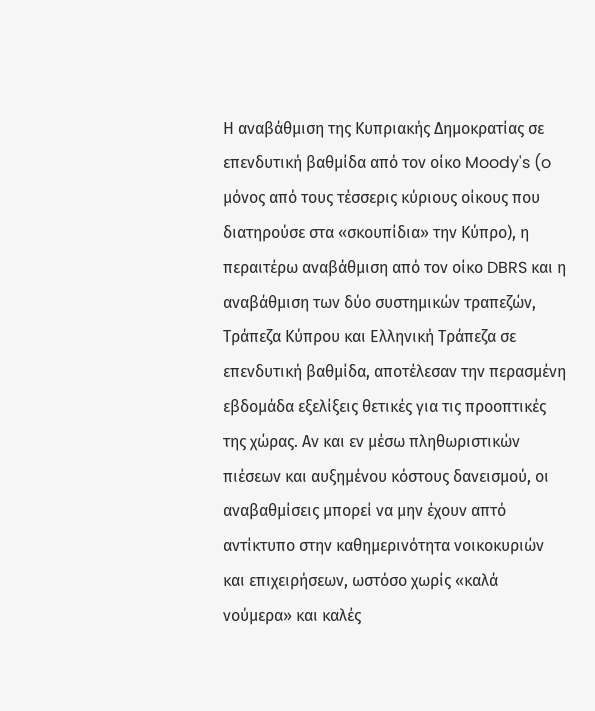Η αναβάθμιση της Κυπριακής Δημοκρατίας σε επενδυτική βαθμίδα από τον οίκο Moody's (o μόνος από τους τέσσερις κύριους οίκους που διατηρούσε στα «σκουπίδια» την Κύπρο), η περαιτέρω αναβάθμιση από τον οίκο DBRS και η αναβάθμιση των δύο συστημικών τραπεζών, Τράπεζα Κύπρου και Ελληνική Τράπεζα σε επενδυτική βαθμίδα, αποτέλεσαν την περασμένη εβδομάδα εξελίξεις θετικές για τις προοπτικές της χώρας. Αν και εν μέσω πληθωριστικών πιέσεων και αυξημένου κόστους δανεισμού, οι αναβαθμίσεις μπορεί να μην έχουν απτό αντίκτυπο στην καθημερινότητα νοικοκυριών και επιχειρήσεων, ωστόσο χωρίς «καλά νούμερα» και καλές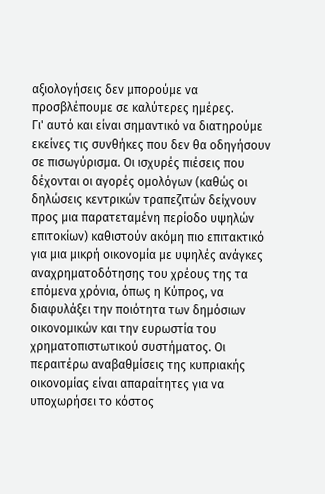αξιολογήσεις δεν μπορούμε να προσβλέπουμε σε καλύτερες ημέρες.
Γι' αυτό και είναι σημαντικό να διατηρούμε εκείνες τις συνθήκες που δεν θα οδηγήσουν σε πισωγύρισμα. Οι ισχυρές πιέσεις που δέχονται οι αγορές ομολόγων (καθώς οι δηλώσεις κεντρικών τραπεζιτών δείχνουν προς μια παρατεταμένη περίοδο υψηλών επιτοκίων) καθιστούν ακόμη πιο επιτακτικό για μια μικρή οικονομία με υψηλές ανάγκες αναχρηματοδότησης του χρέους της τα επόμενα χρόνια, όπως η Κύπρος, να διαφυλάξει την ποιότητα των δημόσιων οικονομικών και την ευρωστία του χρηματοπιστωτικού συστήματος. Οι περαιτέρω αναβαθμίσεις της κυπριακής οικονομίας είναι απαραίτητες για να υποχωρήσει το κόστος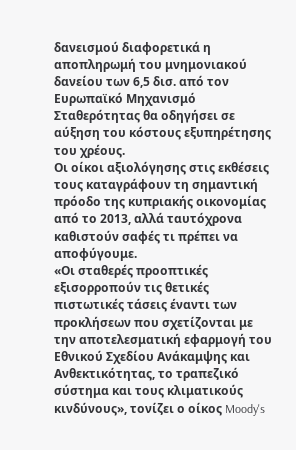δανεισμού διαφορετικά η αποπληρωμή του μνημονιακού δανείου των 6,5 δισ. από τον Ευρωπαϊκό Μηχανισμό Σταθερότητας θα οδηγήσει σε αύξηση του κόστους εξυπηρέτησης του χρέους.
Οι οίκοι αξιολόγησης στις εκθέσεις τους καταγράφουν τη σημαντική πρόοδο της κυπριακής οικονομίας από το 2013, αλλά ταυτόχρονα καθιστούν σαφές τι πρέπει να αποφύγουμε.
«Οι σταθερές προοπτικές εξισορροπούν τις θετικές πιστωτικές τάσεις έναντι των προκλήσεων που σχετίζονται με την αποτελεσματική εφαρμογή του Εθνικού Σχεδίου Ανάκαμψης και Ανθεκτικότητας, το τραπεζικό σύστημα και τους κλιματικούς κινδύνους», τονίζει ο οίκος Moody's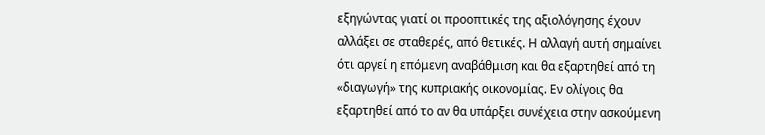εξηγώντας γιατί οι προοπτικές της αξιολόγησης έχουν αλλάξει σε σταθερές, από θετικές. Η αλλαγή αυτή σημαίνει ότι αργεί η επόμενη αναβάθμιση και θα εξαρτηθεί από τη «διαγωγή» της κυπριακής οικονομίας. Εν ολίγοις θα εξαρτηθεί από το αν θα υπάρξει συνέχεια στην ασκούμενη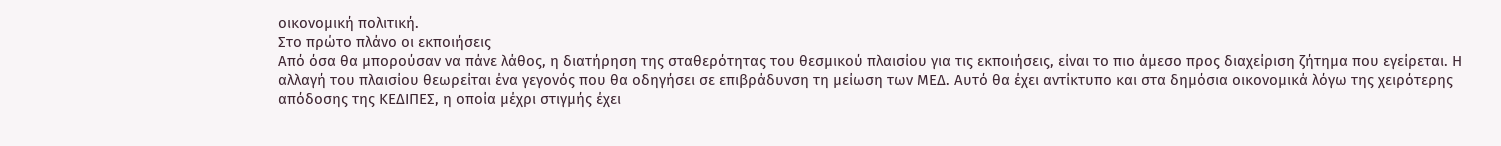οικονομική πολιτική.
Στο πρώτο πλάνο οι εκποιήσεις
Από όσα θα μπορούσαν να πάνε λάθος, η διατήρηση της σταθερότητας του θεσμικού πλαισίου για τις εκποιήσεις, είναι το πιο άμεσο προς διαχείριση ζήτημα που εγείρεται. Η αλλαγή του πλαισίου θεωρείται ένα γεγονός που θα οδηγήσει σε επιβράδυνση τη μείωση των ΜΕΔ. Αυτό θα έχει αντίκτυπο και στα δημόσια οικονομικά λόγω της χειρότερης απόδοσης της ΚΕΔΙΠΕΣ, η οποία μέχρι στιγμής έχει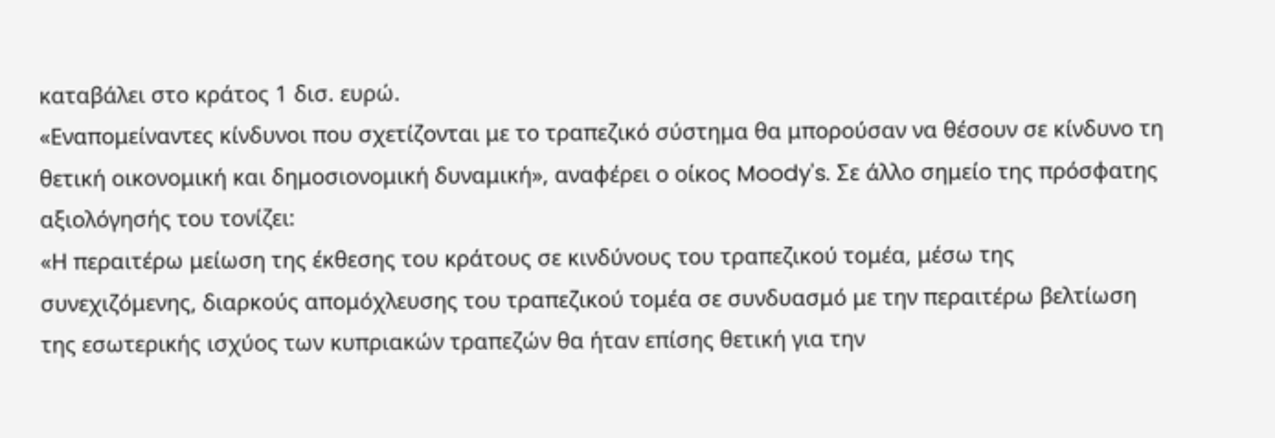καταβάλει στο κράτος 1 δισ. ευρώ.
«Εναπομείναντες κίνδυνοι που σχετίζονται με το τραπεζικό σύστημα θα μπορούσαν να θέσουν σε κίνδυνο τη θετική οικονομική και δημοσιονομική δυναμική», αναφέρει ο οίκος Moody's. Σε άλλο σημείο της πρόσφατης αξιολόγησής του τονίζει:
«Η περαιτέρω μείωση της έκθεσης του κράτους σε κινδύνους του τραπεζικού τομέα, μέσω της συνεχιζόμενης, διαρκούς απομόχλευσης του τραπεζικού τομέα σε συνδυασμό με την περαιτέρω βελτίωση της εσωτερικής ισχύος των κυπριακών τραπεζών θα ήταν επίσης θετική για την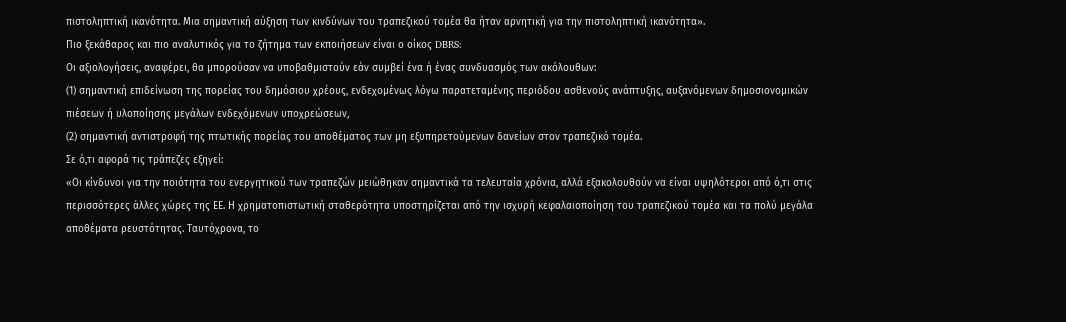πιστοληπτική ικανότητα. Μια σημαντική αύξηση των κινδύνων του τραπεζικού τομέα θα ήταν αρνητική για την πιστοληπτική ικανότητα».
Πιο ξεκάθαρος και πιο αναλυτικός για το ζήτημα των εκποιήσεων είναι ο οίκος DBRS:
Οι αξιολογήσεις, αναφέρει, θα μπορούσαν να υποβαθμιστούν εάν συμβεί ένα ή ένας συνδυασμός των ακόλουθων:
(1) σημαντική επιδείνωση της πορείας του δημόσιου χρέους, ενδεχομένως λόγω παρατεταμένης περιόδου ασθενούς ανάπτυξης, αυξανόμενων δημοσιονομικών πιέσεων ή υλοποίησης μεγάλων ενδεχόμενων υποχρεώσεων,
(2) σημαντική αντιστροφή της πτωτικής πορείας του αποθέματος των μη εξυπηρετούμενων δανείων στον τραπεζικό τομέα.
Σε ό,τι αφορά τις τράπεζες εξηγεί:
«Οι κίνδυνοι για την ποιότητα του ενεργητικού των τραπεζών μειώθηκαν σημαντικά τα τελευταία χρόνια, αλλά εξακολουθούν να είναι υψηλότεροι από ό,τι στις περισσότερες άλλες χώρες της ΕΕ. Η χρηματοπιστωτική σταθερότητα υποστηρίζεται από την ισχυρή κεφαλαιοποίηση του τραπεζικού τομέα και τα πολύ μεγάλα αποθέματα ρευστότητας. Ταυτόχρονα, το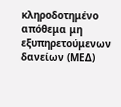κληροδοτημένο απόθεμα μη εξυπηρετούμενων δανείων (ΜΕΔ)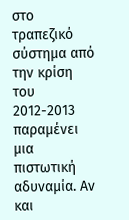στο τραπεζικό σύστημα από την κρίση του 2012-2013 παραμένει μια πιστωτική αδυναμία. Αν και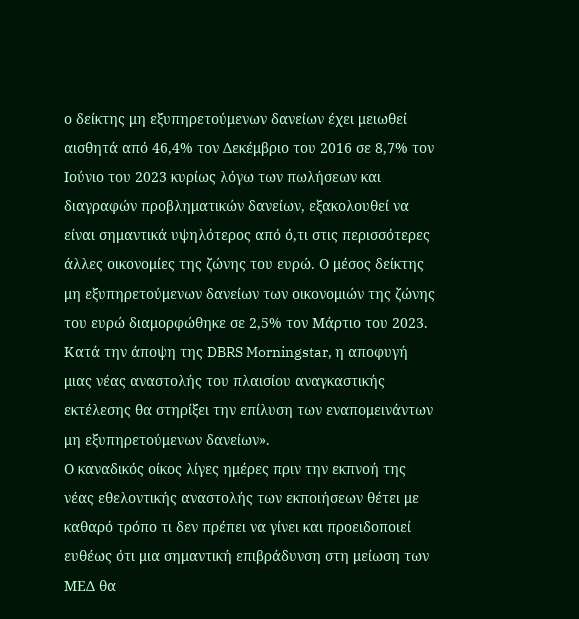ο δείκτης μη εξυπηρετούμενων δανείων έχει μειωθεί αισθητά από 46,4% τον Δεκέμβριο του 2016 σε 8,7% τον Ιούνιο του 2023 κυρίως λόγω των πωλήσεων και διαγραφών προβληματικών δανείων, εξακολουθεί να είναι σημαντικά υψηλότερος από ό,τι στις περισσότερες άλλες οικονομίες της ζώνης του ευρώ. Ο μέσος δείκτης μη εξυπηρετούμενων δανείων των οικονομιών της ζώνης του ευρώ διαμορφώθηκε σε 2,5% τον Μάρτιο του 2023. Κατά την άποψη της DBRS Morningstar, η αποφυγή μιας νέας αναστολής του πλαισίου αναγκαστικής εκτέλεσης θα στηρίξει την επίλυση των εναπομεινάντων μη εξυπηρετούμενων δανείων».
Ο καναδικός οίκος λίγες ημέρες πριν την εκπνοή της νέας εθελοντικής αναστολής των εκποιήσεων θέτει με καθαρό τρόπο τι δεν πρέπει να γίνει και προειδοποιεί ευθέως ότι μια σημαντική επιβράδυνση στη μείωση των ΜΕΔ θα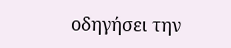οδηγήσει την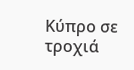Κύπρο σε τροχιά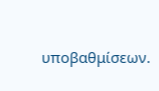υποβαθμίσεων.